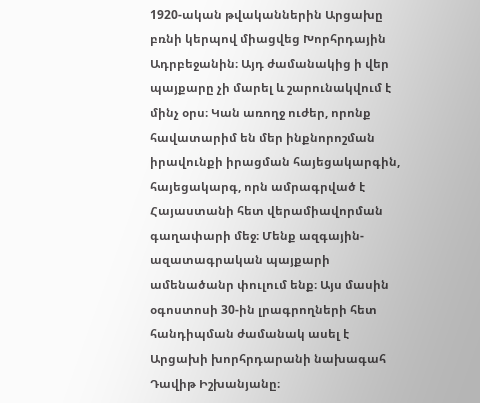1920-ական թվականներին Արցախը բռնի կերպով միացվեց Խորհրդային Ադրբեջանին։ Այդ ժամանակից ի վեր պայքարը չի մարել և շարունակվում է մինչ օրս։ Կան առողջ ուժեր, որոնք հավատարիմ են մեր ինքնորոշման իրավունքի իրացման հայեցակարգին, հայեցակարգ, որն ամրագրված է Հայաստանի հետ վերամիավորման գաղափարի մեջ։ Մենք ազգային-ազատագրական պայքարի ամենածանր փուլում ենք։ Այս մասին օգոստոսի 30-ին լրագրողների հետ հանդիպման ժամանակ ասել է Արցախի խորհրդարանի նախագահ Դավիթ Իշխանյանը։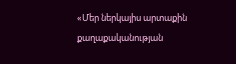«Մեր ներկայիս արտաքին քաղաքականության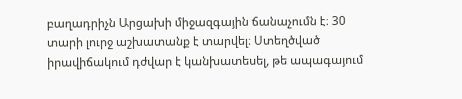բաղադրիչն Արցախի միջազգային ճանաչումն է։ 30 տարի լուրջ աշխատանք է տարվել։ Ստեղծված իրավիճակում դժվար է կանխատեսել, թե ապագայում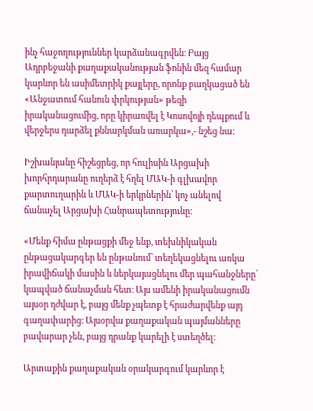ինչ հաջողություններ կարձանագրվեն։ Բայց Ադրբեջանի քաղաքականության ֆոնին մեզ համար կարևոր են ասիմետրիկ քայլերը, որոնք բաղկացած են «Անջատում հանուն փրկության» թեզի իրականացումից, որը կիրառվել է Կոսովոյի դեպքում և վերջերս դարձել քննարկման առարկա»,- նշեց նա։

Իշխանյանը հիշեցրեց, որ հուլիսին Արցախի խորհրդարանը ուղերձ է հղել ՄԱԿ-ի գլխավոր քարտուղարին և ՄԱԿ-ի երկրներին՝ կոչ անելով ճանաչել Արցախի Հանրապետությունը։

«Մենք հիմա ընթացքի մեջ ենք, տեխնիկական ընթացակարգեր են ընթանում՝ տեղեկացնելու առկա իրավիճակի մասին և ներկայացնելու մեր պահանջները՝ կապված ճանաչման հետ։ Այս ամենի իրականացումն այսօր դժվար է, բայց մենք չպետք է հրաժարվենք այդ գաղափարից։ Այսօրվա քաղաքական պայմանները բավարար չեն, բայց դրանք կարելի է ստեղծել։

Արտաքին քաղաքական օրակարգում կարևոր է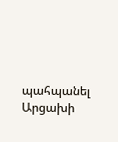պահպանել Արցախի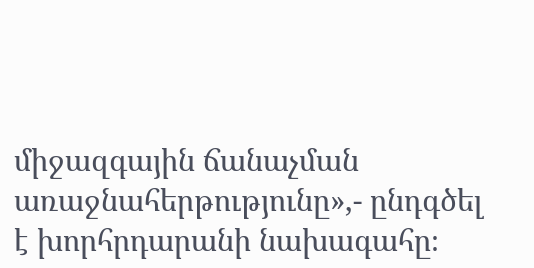միջազգային ճանաչման առաջնահերթությունը»,- ընդգծել է խորհրդարանի նախագահը։